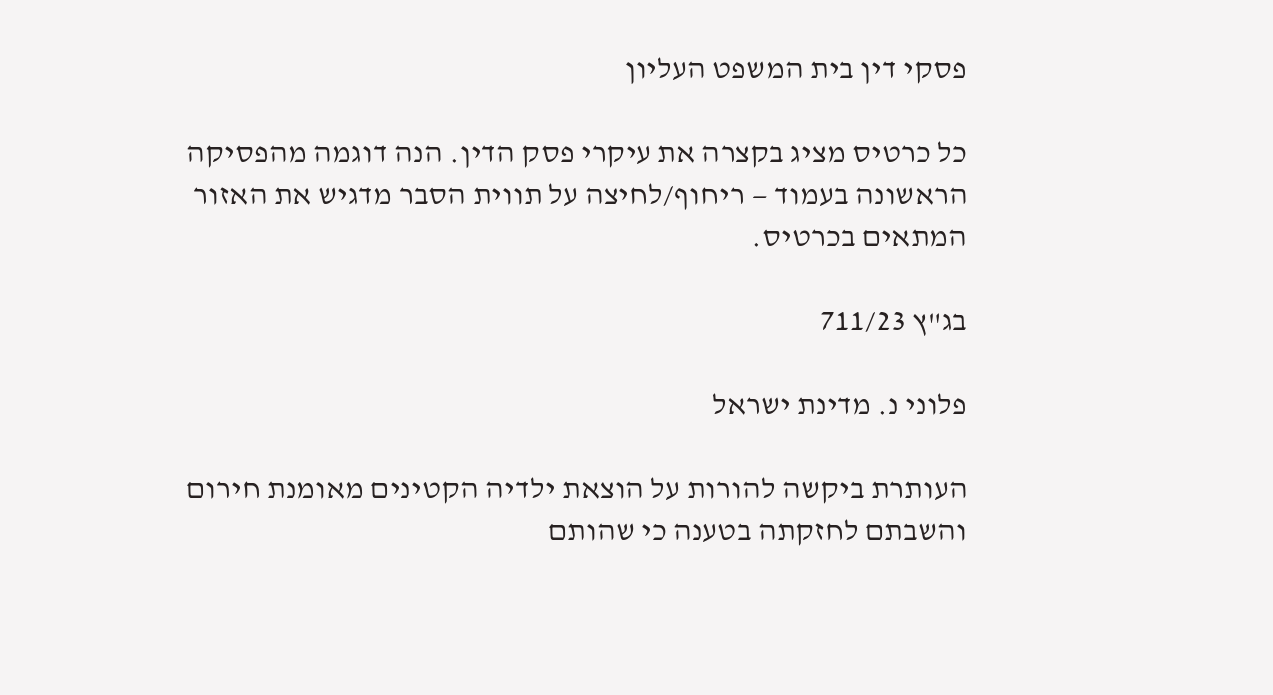פסקי דין בית המשפט העליון

כל כרטיס מציג בקצרה את עיקרי פסק הדין. הנה דוגמה מהפסיקה הראשונה בעמוד — ריחוף/לחיצה על תווית הסבר מדגיש את האזור המתאים בכרטיס.

בג"ץ 711/23

פלוני נ. מדינת ישראל

העותרת ביקשה להורות על הוצאת ילדיה הקטינים מאומנת חירום והשבתם לחזקתה בטענה כי שהותם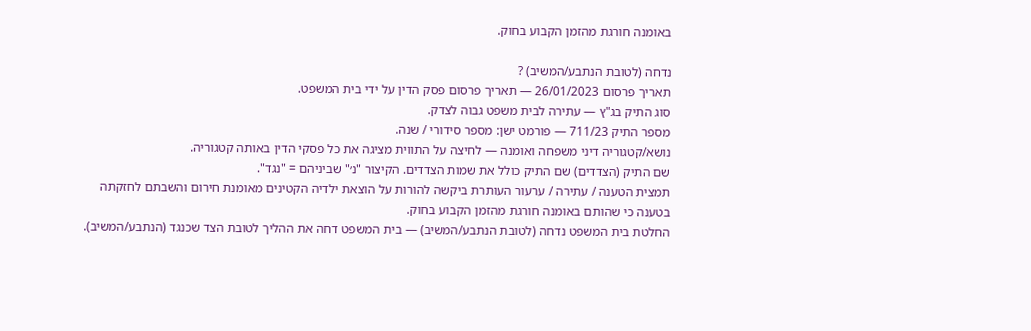באומנה חורגת מהזמן הקבוע בחוק.

נדחה (לטובת הנתבע/המשיב) ?
תאריך פרסום 26/01/2023 — תאריך פרסום פסק הדין על ידי בית המשפט.
סוג התיק בג"ץ — עתירה לבית משפט גבוה לצדק.
מספר התיק 711/23 — פורמט ישן: מספר סידורי / שנה.
נושא/קטגוריה דיני משפחה ואומנה — לחיצה על התווית מציגה את כל פסקי הדין באותה קטגוריה.
שם התיק (הצדדים) שם התיק כולל את שמות הצדדים. הקיצור "נ׳" שביניהם = "נגד".
תמצית הטענה / עתירה / ערעור העותרת ביקשה להורות על הוצאת ילדיה הקטינים מאומנת חירום והשבתם לחזקתה בטענה כי שהותם באומנה חורגת מהזמן הקבוע בחוק.
החלטת בית המשפט נדחה (לטובת הנתבע/המשיב) — בית המשפט דחה את ההליך לטובת הצד שכנגד (הנתבע/המשיב).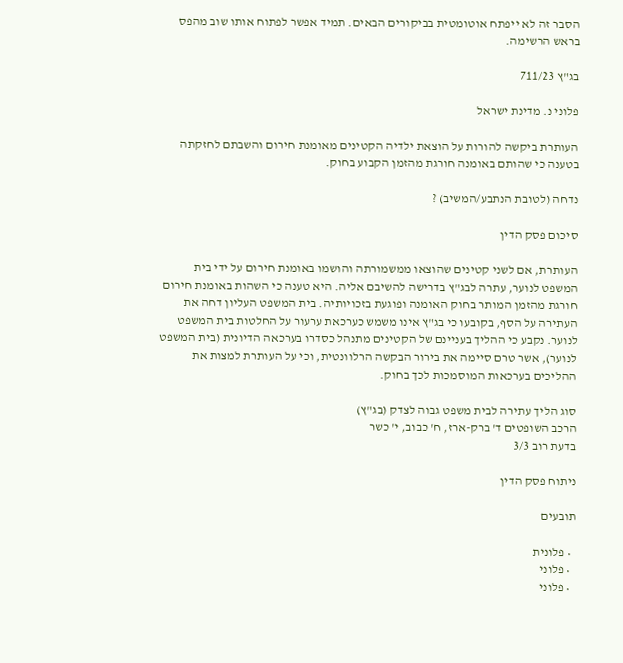הסבר זה לא ייפתח אוטומטית בביקורים הבאים. תמיד אפשר לפתוח אותו שוב מהפס בראש הרשימה.

בג"ץ 711/23

פלוני נ. מדינת ישראל

העותרת ביקשה להורות על הוצאת ילדיה הקטינים מאומנת חירום והשבתם לחזקתה בטענה כי שהותם באומנה חורגת מהזמן הקבוע בחוק.

נדחה (לטובת הנתבע/המשיב) ?

סיכום פסק הדין

העותרת, אם לשני קטינים שהוצאו ממשמורתה והושמו באומנת חירום על ידי בית המשפט לנוער, עתרה לבג"ץ בדרישה להשיבם אליה. היא טענה כי השהות באומנת חירום חורגת מהזמן המותר בחוק האומנה ופוגעת בזכויותיה. בית המשפט העליון דחה את העתירה על הסף, בקובעו כי בג"ץ אינו משמש כערכאת ערעור על החלטות בית המשפט לנוער. נקבע כי ההליך בעניינם של הקטינים מתנהל כסדרו בערכאה הדיונית (בית המשפט לנוער), אשר טרם סיימה את בירור הבקשה הרלוונטית, וכי על העותרת למצות את ההליכים בערכאות המוסמכות לכך בחוק.

סוג הליך עתירה לבית משפט גבוה לצדק (בג"ץ)
הרכב השופטים ד' ברק-ארז, ח' כבוב, י' כשר
בדעת רוב 3/3

ניתוח פסק הדין

תובעים

  • פלונית
  • פלוני
  • פלוני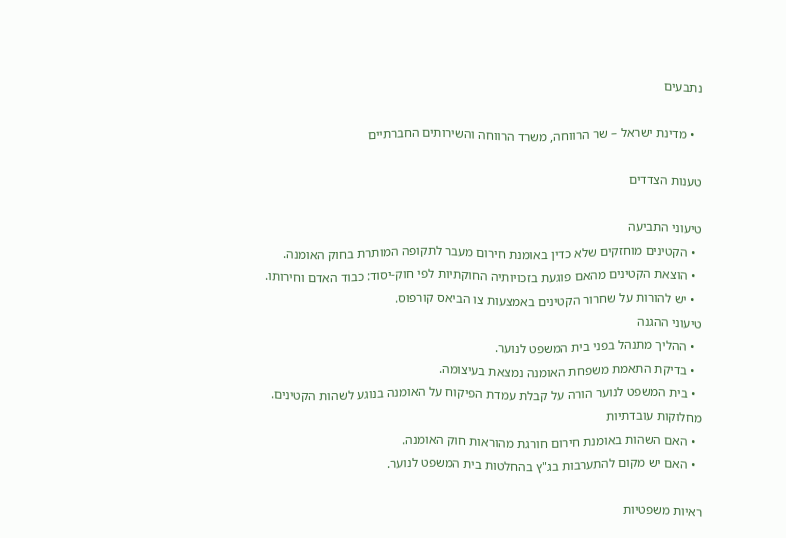נתבעים

  • מדינת ישראל – שר הרווחה, משרד הרווחה והשירותים החברתיים

טענות הצדדים

טיעוני התביעה
  • הקטינים מוחזקים שלא כדין באומנת חירום מעבר לתקופה המותרת בחוק האומנה.
  • הוצאת הקטינים מהאם פוגעת בזכויותיה החוקתיות לפי חוק-יסוד: כבוד האדם וחירותו.
  • יש להורות על שחרור הקטינים באמצעות צו הביאס קורפוס.
טיעוני ההגנה
  • ההליך מתנהל בפני בית המשפט לנוער.
  • בדיקת התאמת משפחת האומנה נמצאת בעיצומה.
  • בית המשפט לנוער הורה על קבלת עמדת הפיקוח על האומנה בנוגע לשהות הקטינים.
מחלוקות עובדתיות
  • האם השהות באומנת חירום חורגת מהוראות חוק האומנה.
  • האם יש מקום להתערבות בג"ץ בהחלטות בית המשפט לנוער.

ראיות משפטיות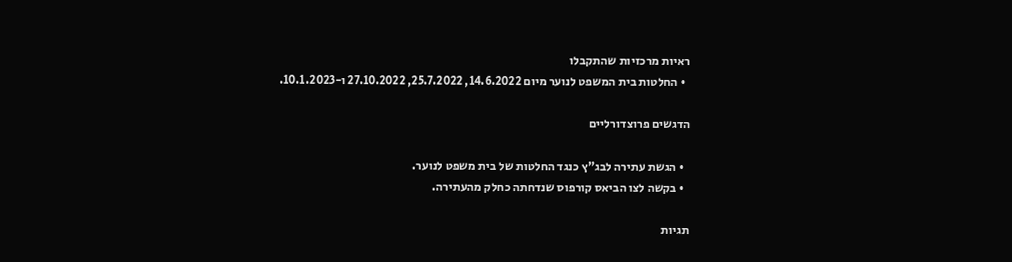ראיות מרכזיות שהתקבלו
  • החלטות בית המשפט לנוער מיום 14.6.2022, 25.7.2022, 27.10.2022 ו-10.1.2023.

הדגשים פרוצדורליים

  • הגשת עתירה לבג"ץ כנגד החלטות של בית משפט לנוער.
  • בקשה לצו הביאס קורפוס שנדחתה כחלק מהעתירה.

תגיות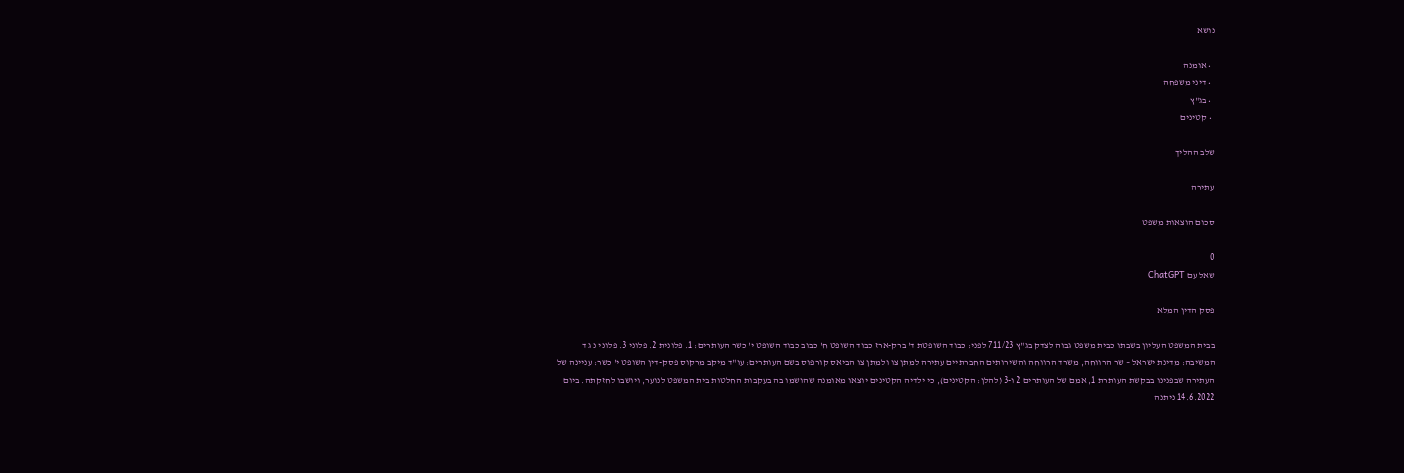נושא

  • אומנה
  • דיני משפחה
  • בג"ץ
  • קטינים

שלב ההליך

עתירה

סכום הוצאות משפט

0
שאל עם ChatGPT

פסק הדין המלא

בבית המשפט העליון בשבתו כבית משפט גבוה לצדק בג"ץ 711/23 לפני: כבוד השופטת ד' ברק-ארז כבוד השופט ח' כבוב כבוד השופט י' כשר העותרים: 1. פלונית 2. פלוני 3. פלוני נ ג ד המשיבה: מדינת ישראל – שר הרווחה, משרד הרווחה והשירותים החברתיים עתירה למתן צו ולמתן צו הביאס קורפוס בשם העותרים: עו"ד מיקב מרקוס פסק-דין השופט י' כשר: עניינה של העתירה שבפנינו בבקשת העותרת 1, אמם של העותרים 2 ו-3 (להלן: הקטינים), כי ילדיה הקטינים יוצאו מאומנה שהושמו בה בעקבות החלטות בית המשפט לנוער, ויושבו לחזקתה. ביום 14.6.2022 ניתנה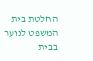החלטת בית המשפט לנוער בבית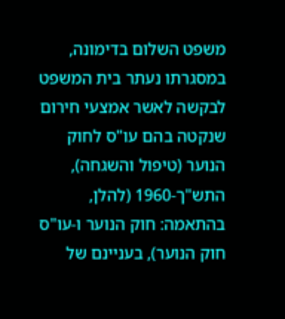משפט השלום בדימונה, במסגרתו נעתר בית המשפט לבקשה לאשר אמצעי חירום שנקטה בהם עו"ס לחוק הנוער (טיפול והשגחה), התש"ך-1960 (להלן, בהתאמה: חוק הנוער ו-עו"ס חוק הנוער), בעניינם של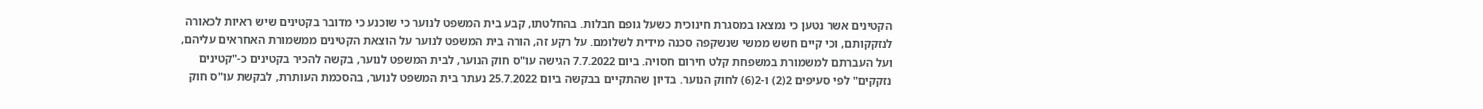הקטינים אשר נטען כי נמצאו במסגרת חינוכית כשעל גופם חבלות. בהחלטתו, קבע בית המשפט לנוער כי שוכנע כי מדובר בקטינים שיש ראיות לכאורה לנזקקותם, וכי קיים חשש ממשי שנשקפה סכנה מידית לשלומם. על רקע זה, הורה בית המשפט לנוער על הוצאת הקטינים ממשמורת האחראים עליהם, ועל העברתם למשמורת במשפחת קלט חירום חסויה. ביום 7.7.2022 הגישה עו"ס חוק הנוער, לבית המשפט לנוער, בקשה להכיר בקטינים כ-"קטינים נזקקים" לפי סעיפים 2(2) ו-2(6) לחוק הנוער. בדיון שהתקיים בבקשה ביום 25.7.2022 נעתר בית המשפט לנוער, בהסכמת העותרת, לבקשת עו"ס חוק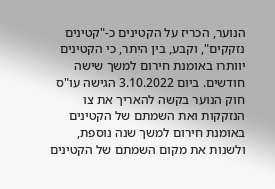הנוער, הכריז על הקטינים כ-"קטינים נזקקים", וקבע, בין היתר, כי הקטינים יוותרו באומנת חירום למשך שישה חודשים. ביום 3.10.2022 הגישה עו"ס חוק הנוער בקשה להאריך את צו הנזקקות ואת השמתם של הקטינים באומנת חירום למשך שנה נוספת, ולשנות את מקום השמתם של הקטינים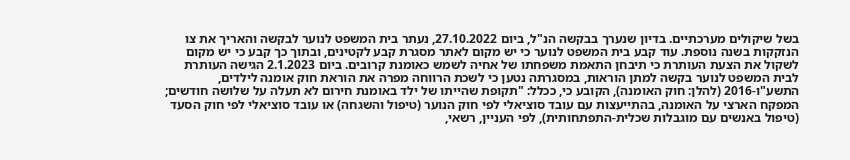בשל שיקולים מערכתיים. בדיון שנערך בבקשה הנ"ל, ביום 27.10.2022, נעתר בית המשפט לנוער לבקשה והאריך את צו הנזקקות בשנה נוספת. עוד קבע בית המשפט לנוער כי יש מקום לאתר מסגרת קבע לקטינים, ובתוך כך קבע כי יש מקום לשקול את הצעת העותרת כי תיבחן התאמת משפחתו של אחיה לשמש כאומנת קרובים. ביום 2.1.2023 הגישה העותרת לבית המשפט לנוער בקשה למתן הוראות, במסגרתה נטען כי לשכת הרווחה מפרה את הוראת חוק אומנה לילדים, התשע"ו-2016 (להלן: חוק האומנה), הקובע כי, ככלל: "תקופת שהייתו של ילד באומנת חירום לא תעלה על שלושה חודשים; המפקח הארצי על האומנה, בהתייעצות עם עובד סוציאלי לפי חוק הנוער (טיפול והשגחה) או עובד סוציאלי לפי חוק הסעד (טיפול באנשים עם מוגבלות שכלית-התפתחותית), לפי העניין, רשאי,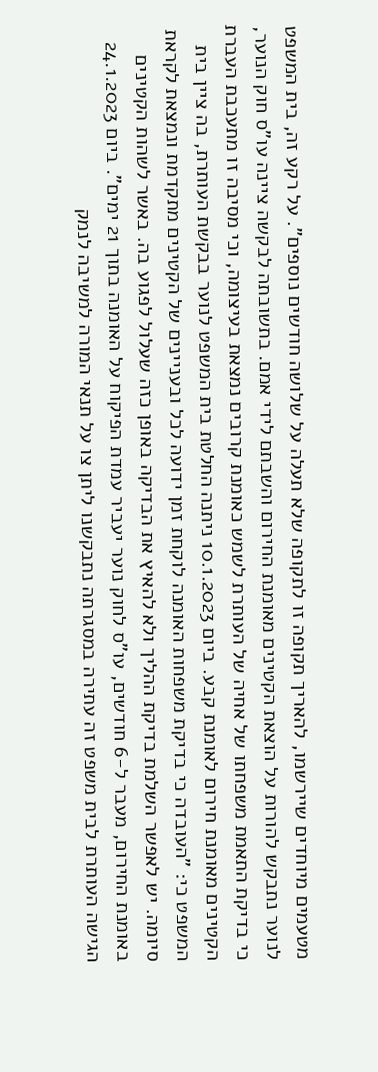מטעמים מיוחדים שיירשמו, להאריך תקופה זו לתקופה שלא תעלה על שלושה חודשים נוספים". על רקע זה, בית המשפט לנוער נתבקש להורות על הוצאת הקטינים מאומנת החירום והשבתם לידי אמם. בתשובתה לבקשה ציינה עו"ס חוק הנוער, כי בדיקת התאמת משפחתו של אחיה של העותרת לשמש כאומנת קרובים נמצאת בעיצומה, וכי מסיבה זו מתעכבת העברת הקטינים מאומנת חירום לאומנת קבע. ביום 10.1.2023 ניתנה החלטת בית המשפט לנוער בבקשת העותרת, בה ציין בית המשפט כי: "העובדה כי בדיקת משפחות האומנה לוקחת זמן ידועה לכל ובעניינים של הקטינים מתקדמת ונמצאת לקראת סיומה. יש לאפשר השלמת בדיקת ההליך ולא להאיץ את הבדיקה באופן כזה שעלול לפגוע בה. באשר לשהות הקטינים באומנת החירום, מעבר ל-6 חודשים, עו"ס לחוק נוער יעביר עמדת הפיקוח על האומנה בתוך 21 ימים". ביום 24.1.2023 הגישה העותרת לבית משפט זה עתירה במסגרתה נתבקשנו ליתן צו על תנאי המורה למשיבה לנמק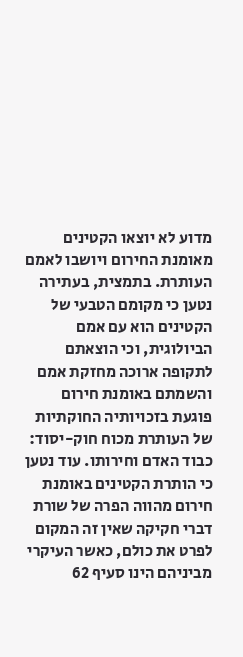מדוע לא יוצאו הקטינים מאומנת החירום ויושבו לאמם העותרת. בתמצית, בעתירה נטען כי מקומם הטבעי של הקטינים הוא עם אמם הביולוגית, וכי הוצאתם לתקופה ארוכה מחזקת אמם והשמתם באומנת חירום פוגעת בזכויותיה החוקתיות של העותרת מכוח חוק-יסוד: כבוד האדם וחירותו. עוד נטען כי הותרת הקטינים באומנת חירום מהווה הפרה של שורת דברי חקיקה שאין זה המקום לפרט את כולם, כאשר העיקרי מביניהם הינו סעיף 62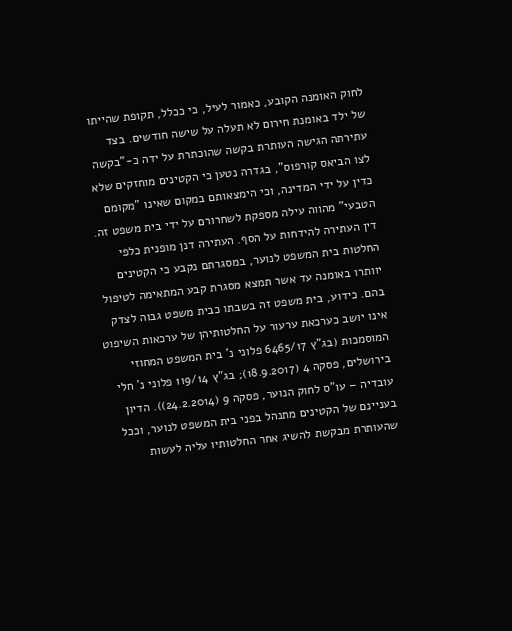לחוק האומנה הקובע, כאמור לעיל, כי ככלל, תקופת שהייתו של ילד באומנת חירום לא תעלה על שישה חודשים. בצד עתירתה הגישה העותרת בקשה שהוכתרת על ידה כ-"בקשה לצו הביאס קורפוס", בגדרה נטען כי הקטינים מוחזקים שלא כדין על ידי המדינה, וכי הימצאותם במקום שאינו "מקומם הטבעי" מהווה עילה מספקת לשחרורם על ידי בית משפט זה. דין העתירה להידחות על הסף. העתירה דנן מופנית כלפי החלטות בית המשפט לנוער, במסגרתם נקבע כי הקטינים יוותרו באומנה עד אשר תמצא מסגרת קבע המתאימה לטיפול בהם. כידוע, בית משפט זה בשבתו כבית משפט גבוה לצדק אינו יושב כערכאת ערעור על החלטותיהן של ערכאות השיפוט המוסמכות (בג"ץ 6465/17 פלוני נ' בית המשפט המחוזי בירושלים, פסקה 4 (18.9.2017); בג"ץ 119/14 פלוני נ' חלי עובדיה – עו"ס לחוק הנוער, פסקה 9 (24.2.2014)). הדיון בעניינם של הקטינים מתנהל בפני בית המשפט לנוער, וככל שהעותרת מבקשת להשיג אחר החלטותיו עליה לעשות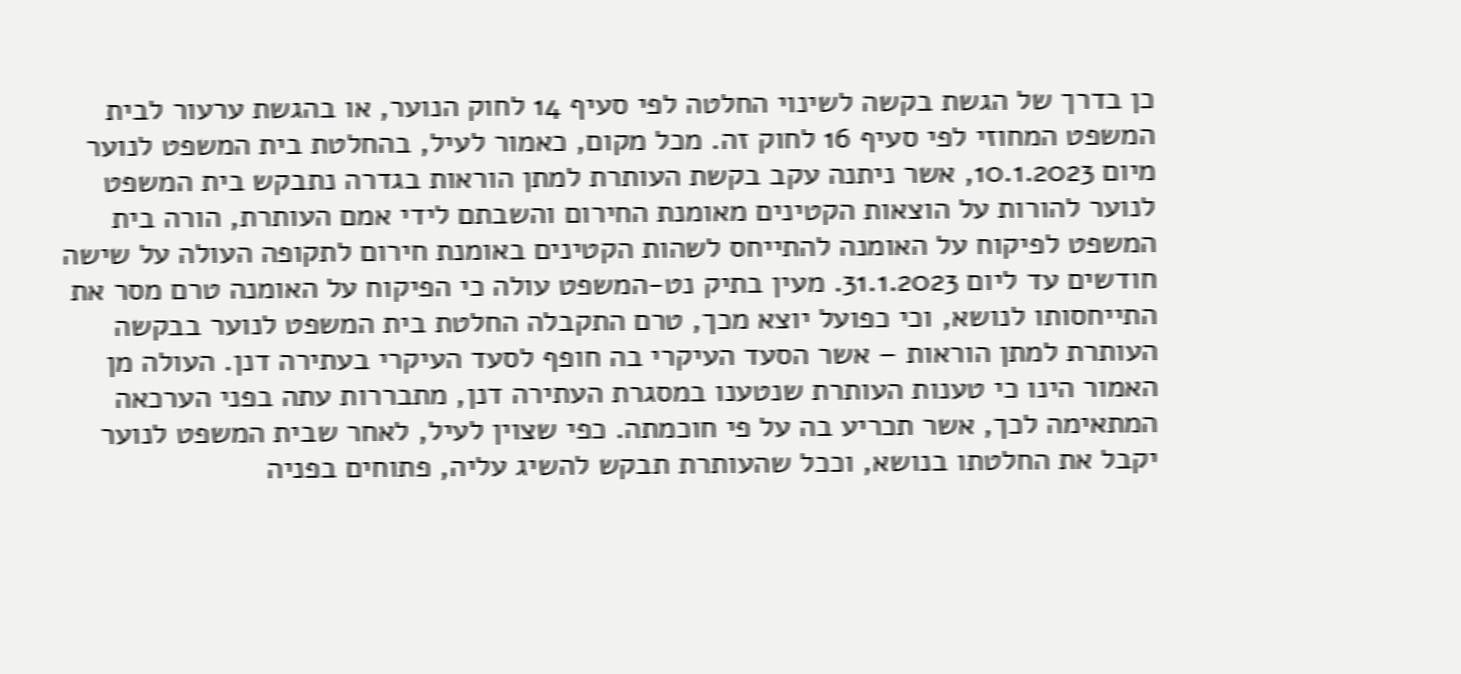כן בדרך של הגשת בקשה לשינוי החלטה לפי סעיף 14 לחוק הנוער, או בהגשת ערעור לבית המשפט המחוזי לפי סעיף 16 לחוק זה. מכל מקום, כאמור לעיל, בהחלטת בית המשפט לנוער מיום 10.1.2023, אשר ניתנה עקב בקשת העותרת למתן הוראות בגדרה נתבקש בית המשפט לנוער להורות על הוצאות הקטינים מאומנת החירום והשבתם לידי אמם העותרת, הורה בית המשפט לפיקוח על האומנה להתייחס לשהות הקטינים באומנת חירום לתקופה העולה על שישה חודשים עד ליום 31.1.2023. מעין בתיק נט-המשפט עולה כי הפיקוח על האומנה טרם מסר את התייחסותו לנושא, וכי כפועל יוצא מכך, טרם התקבלה החלטת בית המשפט לנוער בבקשה העותרת למתן הוראות – אשר הסעד העיקרי בה חופף לסעד העיקרי בעתירה דנן. העולה מן האמור הינו כי טענות העותרת שנטענו במסגרת העתירה דנן, מתבררות עתה בפני הערכאה המתאימה לכך, אשר תכריע בה על פי חוכמתה. כפי שצוין לעיל, לאחר שבית המשפט לנוער יקבל את החלטתו בנושא, וככל שהעותרת תבקש להשיג עליה, פתוחים בפניה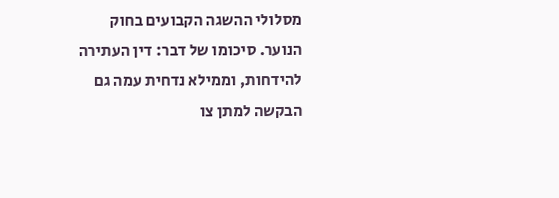מסלולי ההשגה הקבועים בחוק הנוער. סיכומו של דבר: דין העתירה להידחות, וממילא נדחית עמה גם הבקשה למתן צו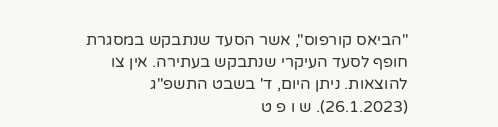"הביאס קורפוס", אשר הסעד שנתבקש במסגרת חופף לסעד העיקרי שנתבקש בעתירה. אין צו להוצאות. ניתן היום, ד' בשבט התשפ"ג (26.1.2023). ש ו פ ט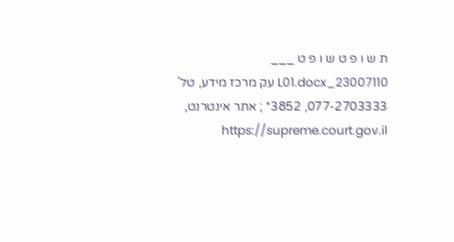ת ש ו פ ט ש ו פ ט ___ 23007110_L01.docx עק מרכז מידע, טל' 077-2703333, 3852* ; אתר אינטרנט, https://supreme.court.gov.il